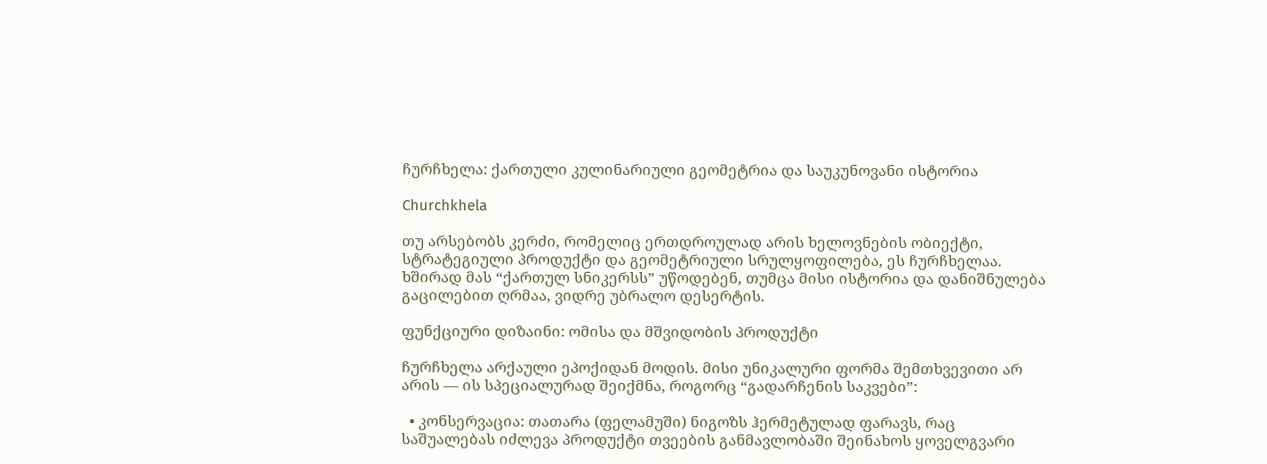ჩურჩხელა: ქართული კულინარიული გეომეტრია და საუკუნოვანი ისტორია

Churchkhela

თუ არსებობს კერძი, რომელიც ერთდროულად არის ხელოვნების ობიექტი, სტრატეგიული პროდუქტი და გეომეტრიული სრულყოფილება, ეს ჩურჩხელაა. ხშირად მას “ქართულ სნიკერსს” უწოდებენ, თუმცა მისი ისტორია და დანიშნულება გაცილებით ღრმაა, ვიდრე უბრალო დესერტის.

ფუნქციური დიზაინი: ომისა და მშვიდობის პროდუქტი

ჩურჩხელა არქაული ეპოქიდან მოდის. მისი უნიკალური ფორმა შემთხვევითი არ არის — ის სპეციალურად შეიქმნა, როგორც “გადარჩენის საკვები”:

  • კონსერვაცია: თათარა (ფელამუში) ნიგოზს ჰერმეტულად ფარავს, რაც საშუალებას იძლევა პროდუქტი თვეების განმავლობაში შეინახოს ყოველგვარი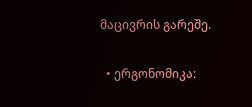მაცივრის გარეშე.

  • ერგონომიკა: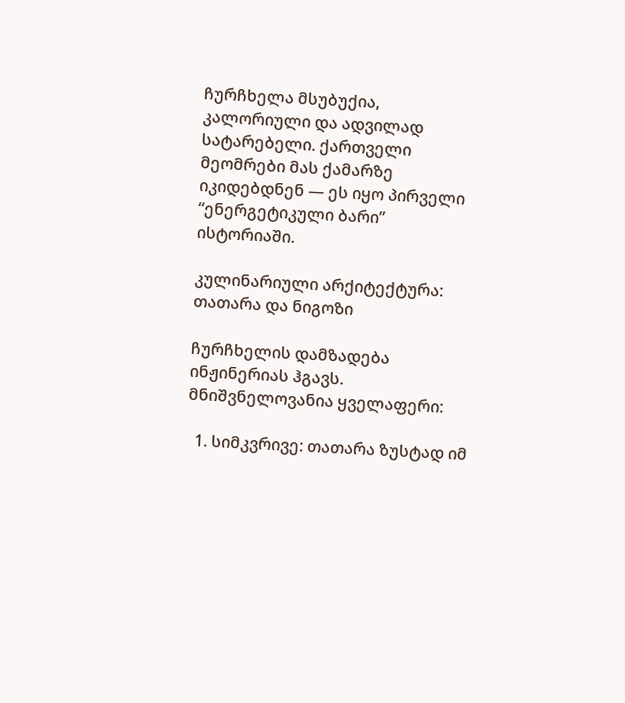ჩურჩხელა მსუბუქია, კალორიული და ადვილად სატარებელი. ქართველი მეომრები მას ქამარზე იკიდებდნენ — ეს იყო პირველი “ენერგეტიკული ბარი” ისტორიაში.

კულინარიული არქიტექტურა: თათარა და ნიგოზი

ჩურჩხელის დამზადება ინჟინერიას ჰგავს. მნიშვნელოვანია ყველაფერი:

  1. სიმკვრივე: თათარა ზუსტად იმ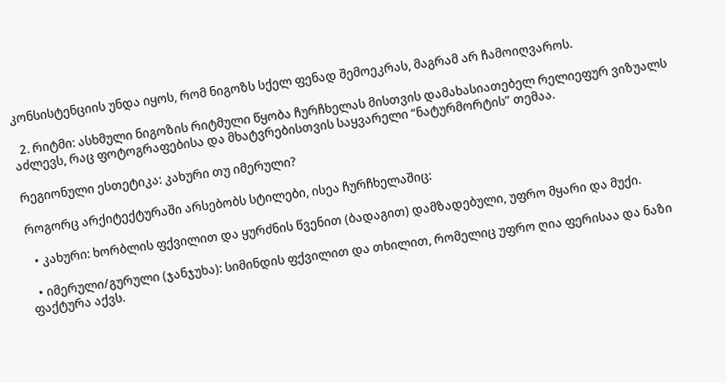კონსისტენციის უნდა იყოს, რომ ნიგოზს სქელ ფენად შემოეკრას, მაგრამ არ ჩამოიღვაროს.

  2. რიტმი: ასხმული ნიგოზის რიტმული წყობა ჩურჩხელას მისთვის დამახასიათებელ რელიეფურ ვიზუალს აძლევს, რაც ფოტოგრაფებისა და მხატვრებისთვის საყვარელი “ნატურმორტის” თემაა.

რეგიონული ესთეტიკა: კახური თუ იმერული?

როგორც არქიტექტურაში არსებობს სტილები, ისეა ჩურჩხელაშიც:

  • კახური: ხორბლის ფქვილით და ყურძნის წვენით (ბადაგით) დამზადებული, უფრო მყარი და მუქი.

  • იმერული/გურული (ჯანჯუხა): სიმინდის ფქვილით და თხილით, რომელიც უფრო ღია ფერისაა და ნაზი ფაქტურა აქვს.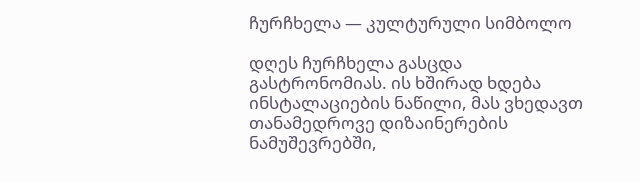ჩურჩხელა — კულტურული სიმბოლო

დღეს ჩურჩხელა გასცდა გასტრონომიას. ის ხშირად ხდება ინსტალაციების ნაწილი, მას ვხედავთ თანამედროვე დიზაინერების ნამუშევრებში,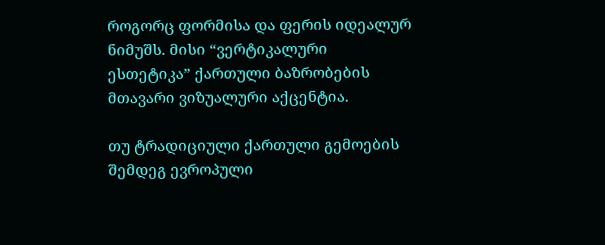როგორც ფორმისა და ფერის იდეალურ ნიმუშს. მისი “ვერტიკალური ესთეტიკა” ქართული ბაზრობების მთავარი ვიზუალური აქცენტია.

თუ ტრადიციული ქართული გემოების შემდეგ ევროპული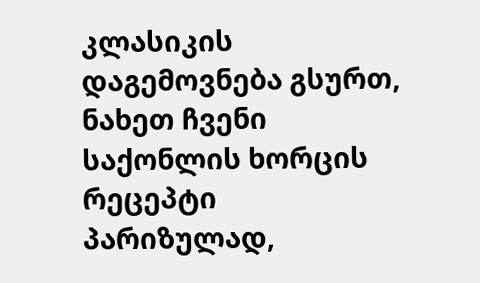კლასიკის დაგემოვნება გსურთ, ნახეთ ჩვენი საქონლის ხორცის რეცეპტი პარიზულად,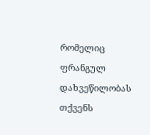რომელიც ფრანგულ დახვეწილობას თქვენს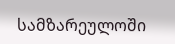სამზარეულოში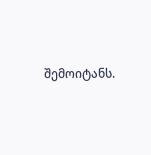შემოიტანს.